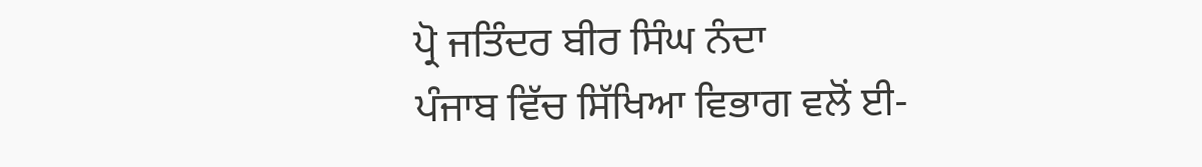ਪ੍ਰੋ ਜਤਿੰਦਰ ਬੀਰ ਸਿੰਘ ਨੰਦਾ
ਪੰਜਾਬ ਵਿੱਚ ਸਿੱਖਿਆ ਵਿਭਾਗ ਵਲੋਂ ਈ-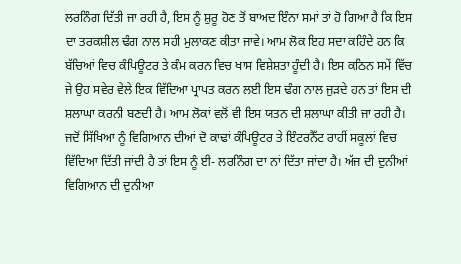ਲਰਨਿੰਗ ਦਿੱਤੀ ਜਾ ਰਹੀ ਹੈ, ਇਸ ਨੂੰ ਸ਼ੁਰੂ ਹੋਣ ਤੋਂ ਬਾਅਦ ਇੰਨਾ ਸਮਾਂ ਤਾਂ ਹੋ ਗਿਆ ਹੈ ਕਿ ਇਸ ਦਾ ਤਰਕਸ਼ੀਲ ਢੰਗ ਨਾਲ ਸਹੀ ਮੁਲਾਕਣ ਕੀਤਾ ਜਾਵੇ। ਆਮ ਲੋਕ ਇਹ ਸਦਾ ਕਹਿੰਦੇ ਹਨ ਕਿ ਬੱਚਿਆਂ ਵਿਚ ਕੰਪਿਊਟਰ ਤੇ ਕੰਮ ਕਰਨ ਵਿਚ ਖਾਸ ਵਿਸ਼ੇਸ਼ਤਾ ਹੂੰਦੀ ਹੈ। ਇਸ ਕਠਿਨ ਸਮੇਂ ਵਿੱਚ ਜੇ ਉਹ ਸਵੇਰ ਵੇਲੇ ਇਕ ਵਿੱਦਿਆ ਪ੍ਰਾਪਤ ਕਰਨ ਲਈ ਇਸ ਢੰਗ ਨਾਲ ਜੁੜਦੇ ਹਨ ਤਾਂ ਇਸ ਦੀ ਸ਼ਲਾਘਾ ਕਰਨੀ ਬਣਦੀ ਹੈ। ਆਮ ਲੋਕਾਂ ਵਲੋਂ ਵੀ ਇਸ ਯਤਨ ਦੀ ਸ਼ਲਾਘਾ ਕੀਤੀ ਜਾ ਰਹੀ ਹੈ। ਜਦੋਂ ਸਿੱਖਿਆ ਨੂੰ ਵਿਗਿਆਨ ਦੀਆਂ ਦੋ ਕਾਢਾਂ ਕੰਪਿਊਟਰ ਤੇ ਇੰਟਰਨੈੱਟ ਰਾਹੀਂ ਸਕੂਲਾਂ ਵਿਚ ਵਿੱਦਿਆ ਦਿੱਤੀ ਜਾਂਦੀ ਹੈ ਤਾਂ ਇਸ ਨੂੰ ਈ- ਲਰਨਿੰਗ ਦਾ ਨਾਂ ਦਿੱਤਾ ਜਾਂਦਾ ਹੈ। ਅੱਜ ਦੀ ਦੁਨੀਆਂ ਵਿਗਿਆਨ ਦੀ ਦੁਨੀਆ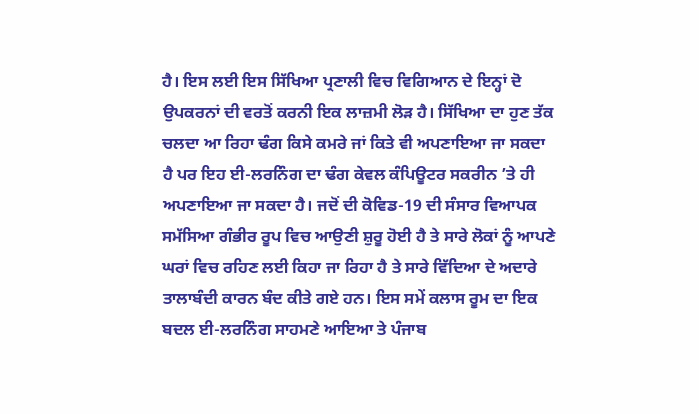ਹੈ। ਇਸ ਲਈ ਇਸ ਸਿੱਖਿਆ ਪ੍ਰਣਾਲੀ ਵਿਚ ਵਿਗਿਆਨ ਦੇ ਇਨ੍ਹਾਂ ਦੋ ਉਪਕਰਨਾਂ ਦੀ ਵਰਤੋਂ ਕਰਨੀ ਇਕ ਲਾਜ਼ਮੀ ਲੋੜ ਹੈ। ਸਿੱਖਿਆ ਦਾ ਹੁਣ ਤੱਕ ਚਲਦਾ ਆ ਰਿਹਾ ਢੰਗ ਕਿਸੇ ਕਮਰੇ ਜਾਂ ਕਿਤੇ ਵੀ ਅਪਣਾਇਆ ਜਾ ਸਕਦਾ ਹੈ ਪਰ ਇਹ ਈ-ਲਰਨਿੰਗ ਦਾ ਢੰਗ ਕੇਵਲ ਕੰਪਿਊਟਰ ਸਕਰੀਨ ’ਤੇ ਹੀ ਅਪਣਾਇਆ ਜਾ ਸਕਦਾ ਹੈ। ਜਦੋਂ ਦੀ ਕੋਵਿਡ-19 ਦੀ ਸੰਸਾਰ ਵਿਆਪਕ ਸਮੱਸਿਆ ਗੰਭੀਰ ਰੂਪ ਵਿਚ ਆਉਣੀ ਸ਼ੁਰੂ ਹੋਈ ਹੈ ਤੇ ਸਾਰੇ ਲੋਕਾਂ ਨੂੰ ਆਪਣੇ ਘਰਾਂ ਵਿਚ ਰਹਿਣ ਲਈ ਕਿਹਾ ਜਾ ਰਿਹਾ ਹੈ ਤੇ ਸਾਰੇ ਵਿੱਦਿਆ ਦੇ ਅਦਾਰੇ ਤਾਲਾਬੰਦੀ ਕਾਰਨ ਬੰਦ ਕੀਤੇ ਗਏ ਹਨ। ਇਸ ਸਮੇਂ ਕਲਾਸ ਰੂਮ ਦਾ ਇਕ ਬਦਲ ਈ-ਲਰਨਿੰਗ ਸਾਹਮਣੇ ਆਇਆ ਤੇ ਪੰਜਾਬ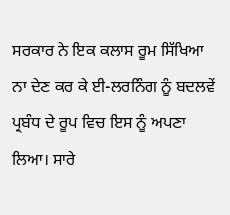ਸਰਕਾਰ ਨੇ ਇਕ ਕਲਾਸ ਰੂਮ ਸਿੱਖਿਆ ਨਾ ਦੇਣ ਕਰ ਕੇ ਈ-ਲਰਨਿੰਗ ਨੂੰ ਬਦਲਵੇਂ ਪ੍ਰਬੰਧ ਦੇ ਰੂਪ ਵਿਚ ਇਸ ਨੂੰ ਅਪਣਾ ਲਿਆ। ਸਾਰੇ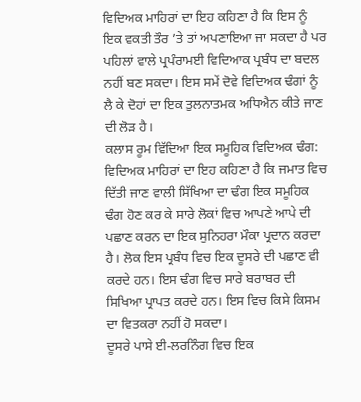ਵਿਦਿਅਕ ਮਾਹਿਰਾਂ ਦਾ ਇਹ ਕਹਿਣਾ ਹੈ ਕਿ ਇਸ ਨੂੰ ਇਕ ਵਕਤੀ ਤੌਰ ’ਤੇ ਤਾਂ ਅਪਣਾਇਆ ਜਾ ਸਕਦਾ ਹੈ ਪਰ ਪਹਿਲਾਂ ਵਾਲੇ ਪ੍ਰਪੰਰਾਮਈ ਵਿਦਿਆਕ ਪ੍ਰਬੰਧ ਦਾ ਬਦਲ ਨਹੀਂ ਬਣ ਸਕਦਾ। ਇਸ ਸਮੇਂ ਦੋਵੇ ਵਿਦਿਅਕ ਢੰਗਾਂ ਨੂੰ ਲੈ ਕੇ ਦੋਹਾਂ ਦਾ ਇਕ ਤੁਲਨਾਤਮਕ ਅਧਿਐਨ ਕੀਤੇ ਜਾਣ ਦੀ ਲੋੜ ਹੈ।
ਕਲਾਸ ਰੂਮ ਵਿੱਦਿਆ ਇਕ ਸਮੂਹਿਕ ਵਿਦਿਅਕ ਢੰਗ:
ਵਿਦਿਅਕ ਮਾਹਿਰਾਂ ਦਾ ਇਹ ਕਹਿਣਾ ਹੈ ਕਿ ਜਮਾਤ ਵਿਚ ਦਿੱਤੀ ਜਾਣ ਵਾਲੀ ਸਿੱਖਿਆ ਦਾ ਢੰਗ ਇਕ ਸਮੂਹਿਕ ਢੰਗ ਹੋਣ ਕਰ ਕੇ ਸਾਰੇ ਲੋਕਾਂ ਵਿਚ ਆਪਣੇ ਆਪੇ ਦੀ ਪਛਾਣ ਕਰਨ ਦਾ ਇਕ ਸੁਨਿਹਰਾ ਮੌਕਾ ਪ੍ਰਦਾਨ ਕਰਦਾ ਹੈ। ਲੋਕ ਇਸ ਪ੍ਰਬੰਧ ਵਿਚ ਇਕ ਦੂਸਰੇ ਦੀ ਪਛਾਣ ਵੀ ਕਰਦੇ ਹਨ। ਇਸ ਢੰਗ ਵਿਚ ਸਾਰੇ ਬਰਾਬਰ ਦੀ ਸਿਖਿਆ ਪ੍ਰਾਪਤ ਕਰਦੇ ਹਨ। ਇਸ ਵਿਚ ਕਿਸੇ ਕਿਸਮ ਦਾ ਵਿਤਕਰਾ ਨਹੀਂ ਹੋ ਸਕਦਾ।
ਦੂਸਰੇ ਪਾਸੇ ਈ-ਲਰਨਿੰਗ ਵਿਚ ਇਕ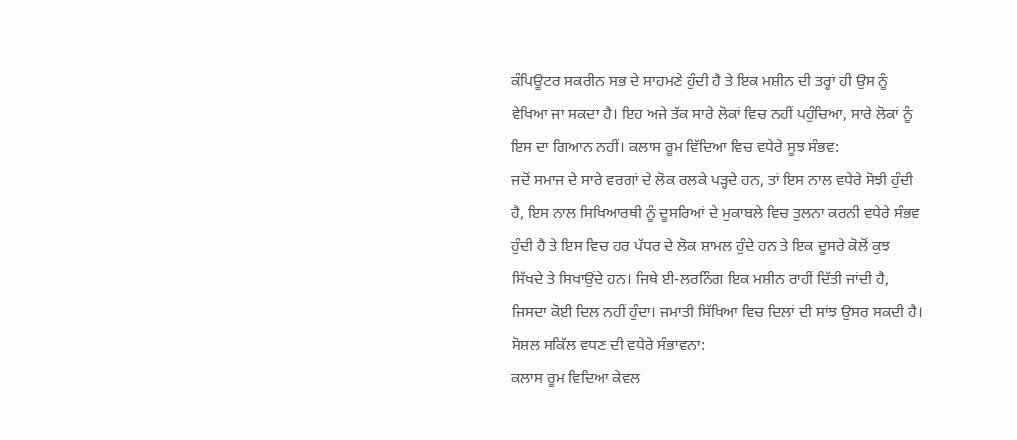ਕੰਪਿਊਟਰ ਸਕਰੀਨ ਸਭ ਦੇ ਸਾਹਮਣੇ ਹੁੰਦੀ ਹੈ ਤੇ ਇਕ ਮਸ਼ੀਨ ਦੀ ਤਰ੍ਹਾਂ ਹੀ ਉਸ ਨੂੰ ਵੇਖਿਆ ਜਾ ਸਕਦਾ ਹੈ। ਇਹ ਅਜੇ ਤੱਕ ਸਾਰੇ ਲੋਕਾਂ ਵਿਚ ਨਹੀਂ ਪਹੁੰਚਿਆ, ਸਾਰੇ ਲੋਕਾਂ ਨੂੰ ਇਸ ਦਾ ਗਿਆਨ ਨਹੀਂ। ਕਲਾਸ ਰੂਮ ਵਿੱਦਿਆ ਵਿਚ ਵਧੇਰੇ ਸੂਝ ਸੰਭਵ:
ਜਦੋਂ ਸਮਾਜ ਦੇ ਸਾਰੇ ਵਰਗਾਂ ਦੇ ਲੋਕ ਰਲਕੇ ਪੜ੍ਹਦੇ ਹਨ, ਤਾਂ ਇਸ ਨਾਲ ਵਧੇਰੇ ਸੋਝੀ ਹੁੰਦੀ ਹੈ, ਇਸ ਨਾਲ ਸਿਖਿਆਰਥੀ ਨੂੰ ਦੂਸਰਿਆਂ ਦੇ ਮੁਕਾਬਲੇ ਵਿਚ ਤੁਲਨਾ ਕਰਨੀ ਵਧੇਰੇ ਸੰਭਵ ਹੁੰਦੀ ਹੈ ਤੇ ਇਸ ਵਿਚ ਹਰ ਪੱਧਰ ਦੇ ਲੋਕ ਸ਼ਾਮਲ ਹੁੰਦੇ ਹਨ ਤੇ ਇਕ ਦੂਸਰੇ ਕੋਲੋਂ ਕੁਝ ਸਿੱਖਦੇ ਤੇ ਸਿਖਾਉਂਦੇ ਹਨ। ਜਿਥੇ ਈ-ਲਰਨਿੰਗ ਇਕ ਮਸ਼ੀਨ ਰਾਹੀਂ ਦਿੱਤੀ ਜਾਂਦੀ ਹੈ, ਜਿਸਦਾ ਕੋਈ ਦਿਲ ਨਹੀਂ ਹੁੰਦਾ। ਜਮਾਤੀ ਸਿੱਖਿਆ ਵਿਚ ਦਿਲਾਂ ਦੀ ਸਾਂਝ ਉਸਰ ਸਕਦੀ ਹੈ। ਸੋਸ਼ਲ ਸਕਿੱਲ ਵਧਣ ਦੀ ਵਧੇਰੇ ਸੰਭਾਵਨਾ:
ਕਲਾਸ ਰੂਮ ਵਿਦਿਆ ਕੇਵਲ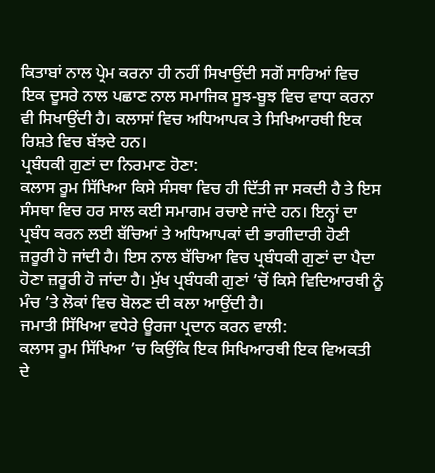ਕਿਤਾਬਾਂ ਨਾਲ ਪ੍ਰੇਮ ਕਰਨਾ ਹੀ ਨਹੀਂ ਸਿਖਾਉਂਦੀ ਸਗੋਂ ਸਾਰਿਆਂ ਵਿਚ ਇਕ ਦੂਸਰੇ ਨਾਲ ਪਛਾਣ ਨਾਲ ਸਮਾਜਿਕ ਸੂਝ-ਬੂਝ ਵਿਚ ਵਾਧਾ ਕਰਨਾ ਵੀ ਸਿਖਾਉਂਦੀ ਹੈ। ਕਲਾਸਾਂ ਵਿਚ ਅਧਿਆਪਕ ਤੇ ਸਿਖਿਆਰਥੀ ਇਕ ਰਿਸ਼ਤੇ ਵਿਚ ਬੱਝਦੇ ਹਨ।
ਪ੍ਰਬੰਧਕੀ ਗੁਣਾਂ ਦਾ ਨਿਰਮਾਣ ਹੋਣਾ:
ਕਲਾਸ ਰੂਮ ਸਿੱਖਿਆ ਕਿਸੇ ਸੰਸਥਾ ਵਿਚ ਹੀ ਦਿੱਤੀ ਜਾ ਸਕਦੀ ਹੈ ਤੇ ਇਸ ਸੰਸਥਾ ਵਿਚ ਹਰ ਸਾਲ ਕਈ ਸਮਾਗਮ ਰਚਾਏ ਜਾਂਦੇ ਹਨ। ਇਨ੍ਹਾਂ ਦਾ ਪ੍ਰਬੰਧ ਕਰਨ ਲਈ ਬੱਚਿਆਂ ਤੇ ਅਧਿਆਪਕਾਂ ਦੀ ਭਾਗੀਦਾਰੀ ਹੋਣੀ ਜ਼ਰੂਰੀ ਹੋ ਜਾਂਦੀ ਹੈ। ਇਸ ਨਾਲ ਬੱਚਿਆ ਵਿਚ ਪ੍ਰਬੰਧਕੀ ਗੁਣਾਂ ਦਾ ਪੈਦਾ ਹੋਣਾ ਜ਼ਰੂਰੀ ਹੋ ਜਾਂਦਾ ਹੈ। ਮੁੱਖ ਪ੍ਰਬੰਧਕੀ ਗੁਣਾਂ ’ਚੋਂ ਕਿਸੇ ਵਿਦਿਆਰਥੀ ਨੂੰ ਮੰਚ ’ਤੇ ਲੋਕਾਂ ਵਿਚ ਬੋਲਣ ਦੀ ਕਲਾ ਆਉਂਦੀ ਹੈ।
ਜਮਾਤੀ ਸਿੱਖਿਆ ਵਧੇਰੇ ਊਰਜਾ ਪ੍ਰਦਾਨ ਕਰਨ ਵਾਲੀ:
ਕਲਾਸ ਰੂਮ ਸਿੱਖਿਆ ’ਚ ਕਿਉਂਕਿ ਇਕ ਸਿਖਿਆਰਥੀ ਇਕ ਵਿਅਕਤੀ ਦੇ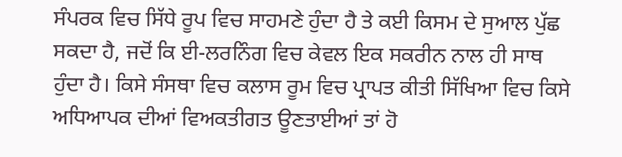ਸੰਪਰਕ ਵਿਚ ਸਿੱਧੇ ਰੂਪ ਵਿਚ ਸਾਹਮਣੇ ਹੁੰਦਾ ਹੈ ਤੇ ਕਈ ਕਿਸਮ ਦੇ ਸੁਆਲ ਪੁੱਛ ਸਕਦਾ ਹੈ, ਜਦੋਂ ਕਿ ਈ-ਲਰਨਿੰਗ ਵਿਚ ਕੇਵਲ ਇਕ ਸਕਰੀਨ ਨਾਲ ਹੀ ਸਾਥ ਹੁੰਦਾ ਹੈ। ਕਿਸੇ ਸੰਸਥਾ ਵਿਚ ਕਲਾਸ ਰੂਮ ਵਿਚ ਪ੍ਰਾਪਤ ਕੀਤੀ ਸਿੱਖਿਆ ਵਿਚ ਕਿਸੇ ਅਧਿਆਪਕ ਦੀਆਂ ਵਿਅਕਤੀਗਤ ਊਣਤਾਈਆਂ ਤਾਂ ਹੋ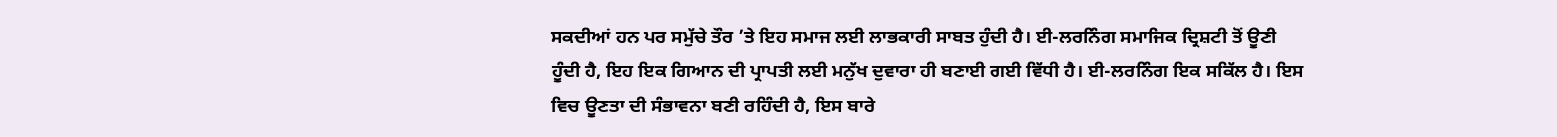ਸਕਦੀਆਂ ਹਨ ਪਰ ਸਮੁੱਚੇ ਤੌਰ ’ਤੇ ਇਹ ਸਮਾਜ ਲਈ ਲਾਭਕਾਰੀ ਸਾਬਤ ਹੁੰਦੀ ਹੈ। ਈ-ਲਰਨਿੰਗ ਸਮਾਜਿਕ ਦ੍ਰਿਸ਼ਟੀ ਤੋਂ ਊਣੀ ਹੂੰਦੀ ਹੈ, ਇਹ ਇਕ ਗਿਆਨ ਦੀ ਪ੍ਰਾਪਤੀ ਲਈ ਮਨੁੱਖ ਦੁਵਾਰਾ ਹੀ ਬਣਾਈ ਗਈ ਵਿੱਧੀ ਹੈ। ਈ-ਲਰਨਿੰਗ ਇਕ ਸਕਿੱਲ ਹੈ। ਇਸ ਵਿਚ ਊਣਤਾ ਦੀ ਸੰਭਾਵਨਾ ਬਣੀ ਰਹਿੰਦੀ ਹੈ, ਇਸ ਬਾਰੇ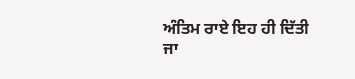ਅੰਤਿਮ ਰਾਏ ਇਹ ਹੀ ਦਿੱਤੀ ਜਾ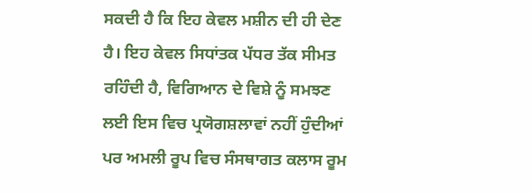ਸਕਦੀ ਹੈ ਕਿ ਇਹ ਕੇਵਲ ਮਸ਼ੀਨ ਦੀ ਹੀ ਦੇਣ ਹੈ। ਇਹ ਕੇਵਲ ਸਿਧਾਂਤਕ ਪੱਧਰ ਤੱਕ ਸੀਮਤ ਰਹਿੰਦੀ ਹੈ, ਵਿਗਿਆਨ ਦੇ ਵਿਸ਼ੇ ਨੂੰ ਸਮਝਣ ਲਈ ਇਸ ਵਿਚ ਪ੍ਰਯੋਗਸ਼ਲਾਵਾਂ ਨਹੀਂ ਹੁੰਦੀਆਂ ਪਰ ਅਮਲੀ ਰੂਪ ਵਿਚ ਸੰਸਥਾਗਤ ਕਲਾਸ ਰੂਮ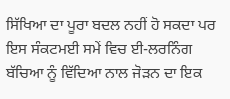ਸਿੱਖਿਆ ਦਾ ਪੂਰਾ ਬਦਲ ਨਹੀਂ ਹੋ ਸਕਦਾ ਪਰ ਇਸ ਸੰਕਟਮਈ ਸਮੇਂ ਵਿਚ ਈ-ਲਰਨਿੰਗ ਬੱਚਿਆ ਨੂੰ ਵਿੱਦਿਆ ਨਾਲ ਜੋੜਨ ਦਾ ਇਕ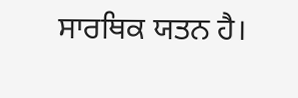ਸਾਰਥਿਕ ਯਤਨ ਹੈ।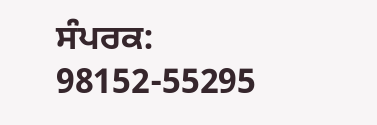ਸੰਪਰਕ: 98152-55295